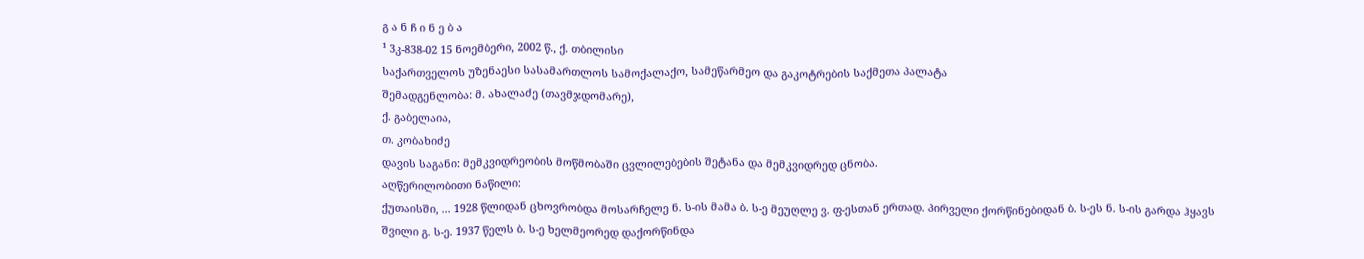გ ა ნ ჩ ი ნ ე ბ ა
¹ 3კ-838-02 15 ნოემბერი, 2002 წ., ქ. თბილისი
საქართველოს უზენაესი სასამართლოს სამოქალაქო, სამეწარმეო და გაკოტრების საქმეთა პალატა
შემადგენლობა: მ. ახალაძე (თავმჯდომარე),
ქ. გაბელაია,
თ. კობახიძე
დავის საგანი: მემკვიდრეობის მოწმობაში ცვლილებების შეტანა და მემკვიდრედ ცნობა.
აღწერილობითი ნაწილი:
ქუთაისში, ... 1928 წლიდან ცხოვრობდა მოსარჩელე ნ. ს-ის მამა ბ. ს-ე მეუღლე ვ. ფ-ესთან ერთად. პირველი ქორწინებიდან ბ. ს-ეს ნ. ს-ის გარდა ჰყავს შვილი გ. ს-ე. 1937 წელს ბ. ს-ე ხელმეორედ დაქორწინდა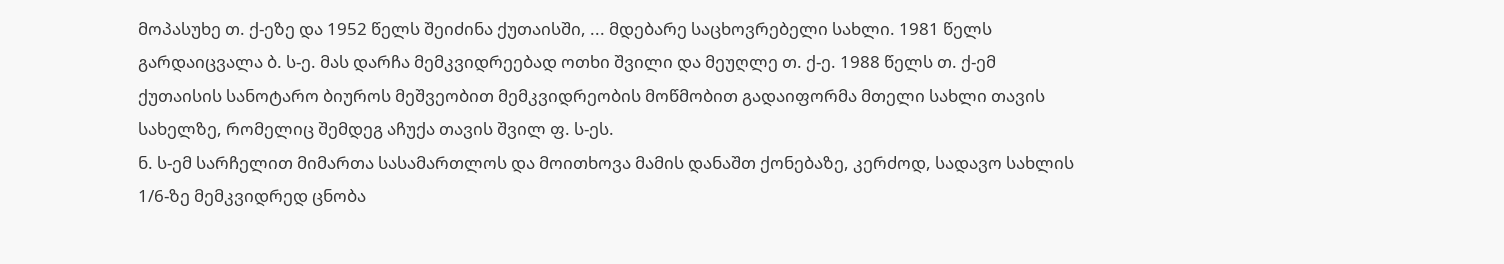მოპასუხე თ. ქ-ეზე და 1952 წელს შეიძინა ქუთაისში, ... მდებარე საცხოვრებელი სახლი. 1981 წელს გარდაიცვალა ბ. ს-ე. მას დარჩა მემკვიდრეებად ოთხი შვილი და მეუღლე თ. ქ-ე. 1988 წელს თ. ქ-ემ ქუთაისის სანოტარო ბიუროს მეშვეობით მემკვიდრეობის მოწმობით გადაიფორმა მთელი სახლი თავის სახელზე, რომელიც შემდეგ აჩუქა თავის შვილ ფ. ს-ეს.
ნ. ს-ემ სარჩელით მიმართა სასამართლოს და მოითხოვა მამის დანაშთ ქონებაზე, კერძოდ, სადავო სახლის 1/6-ზე მემკვიდრედ ცნობა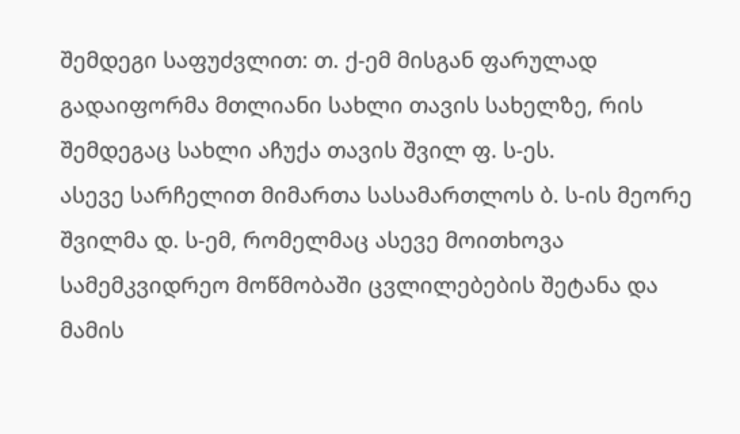შემდეგი საფუძვლით: თ. ქ-ემ მისგან ფარულად გადაიფორმა მთლიანი სახლი თავის სახელზე, რის შემდეგაც სახლი აჩუქა თავის შვილ ფ. ს-ეს.
ასევე სარჩელით მიმართა სასამართლოს ბ. ს-ის მეორე შვილმა დ. ს-ემ, რომელმაც ასევე მოითხოვა სამემკვიდრეო მოწმობაში ცვლილებების შეტანა და მამის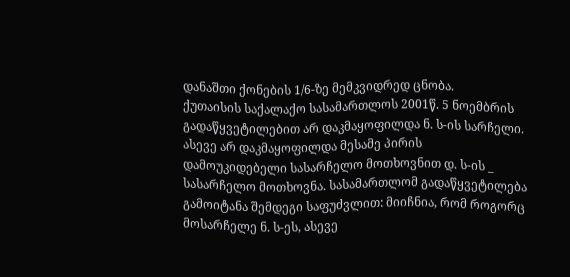დანაშთი ქონების 1/6-ზე მემკვიდრედ ცნობა.
ქუთაისის საქალაქო სასამართლოს 2001წ. 5 ნოემბრის გადაწყვეტილებით არ დაკმაყოფილდა ნ. ს-ის სარჩელი. ასევე არ დაკმაყოფილდა მესამე პირის დამოუკიდებელი სასარჩელო მოთხოვნით დ. ს-ის _ სასარჩელო მოთხოვნა. სასამართლომ გადაწყვეტილება გამოიტანა შემდეგი საფუძვლით: მიიჩნია, რომ როგორც მოსარჩელე ნ. ს-ეს, ასევე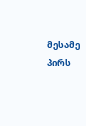მესამე პირს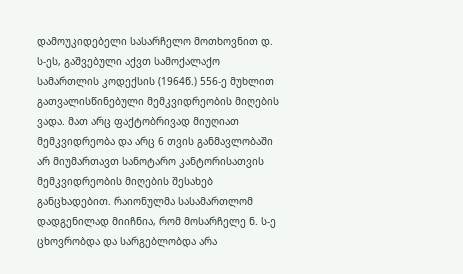დამოუკიდებელი სასარჩელო მოთხოვნით დ. ს-ეს, გაშვებული აქვთ სამოქალაქო სამართლის კოდექსის (1964წ.) 556-ე მუხლით გათვალისწინებული მემკვიდრეობის მიღების ვადა. მათ არც ფაქტობრივად მიუღიათ მემკვიდრეობა და არც 6 თვის განმავლობაში არ მიუმართავთ სანოტარო კანტორისათვის მემკვიდრეობის მიღების შესახებ განცხადებით. რაიონულმა სასამართლომ დადგენილად მიიჩნია, რომ მოსარჩელე ნ. ს-ე ცხოვრობდა და სარგებლობდა არა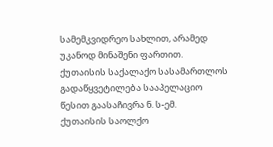სამემკვიდრეო სახლით, არამედ უკანოდ მინაშენი ფართით.
ქუთაისის საქალაქო სასამართლოს გადაწყვეტილება სააპელაციო წესით გაასაჩივრა ნ. ს-ემ.
ქუთაისის საოლქო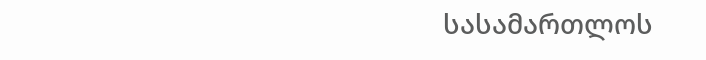სასამართლოს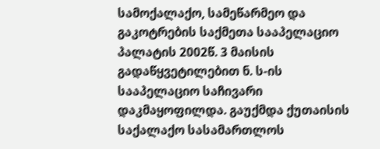სამოქალაქო, სამეწარმეო და გაკოტრების საქმეთა სააპელაციო პალატის 2002წ. 3 მაისის გადაწყვეტილებით ნ. ს-ის სააპელაციო საჩივარი დაკმაყოფილდა. გაუქმდა ქუთაისის საქალაქო სასამართლოს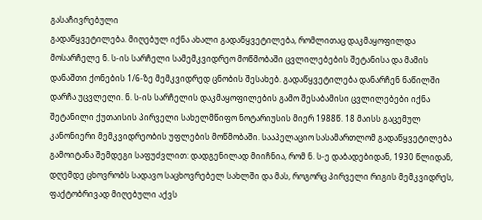გასაჩივრებული
გადაწყვეტილება. მიღებულ იქნა ახალი გადაწყვეტილება, რომლითაც დაკმაყოფილდა მოსარჩელე ნ. ს-ის სარჩელი სამემკვიდრეო მოწმობაში ცვლილებების შეტანისა და მამის დანაშთი ქონების 1/6-ზე მემკვიდრედ ცნობის შესახებ. გადაწყვეტილება დანარჩენ ნაწილში დარჩა უცვლელი. ნ. ს-ის სარჩელის დაკმაყოფილების გამო შესაბამისი ცვლილებები იქნა შეტანილი ქუთაისის პირველი სახელმწიფო ნოტარიუსის მიერ 1988წ. 18 მაისს გაცემულ კანონიერი მემკვიდრეობის უფლების მოწმობაში. სააპელაციო სასამართლომ გადაწყვეტილება გამოიტანა შემდეგი საფუძვლით: დადგენილად მიიჩნია, რომ ნ. ს-ე დაბადებიდან, 1930 წლიდან, დღემდე ცხოვრობს სადავო საცხოვრებელ სახლში და მას, როგორც პირველი რიგის მემკვიდრეს, ფაქტობრივად მიღებული აქვს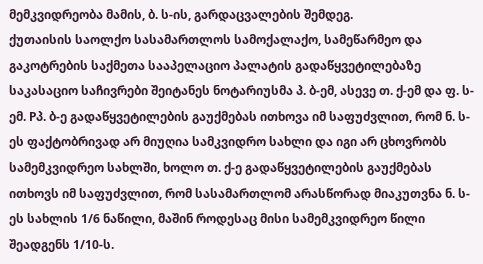მემკვიდრეობა მამის, ბ. ს-ის, გარდაცვალების შემდეგ.
ქუთაისის საოლქო სასამართლოს სამოქალაქო, სამეწარმეო და გაკოტრების საქმეთა სააპელაციო პალატის გადაწყვეტილებაზე საკასაციო საჩივრები შეიტანეს ნოტარიუსმა პ. ბ-ემ, ასევე თ. ქ-ემ და ფ. ს-ემ. Pპ. ბ-ე გადაწყვეტილების გაუქმებას ითხოვა იმ საფუძვლით, რომ ნ. ს-ეს ფაქტობრივად არ მიუღია სამკვიდრო სახლი და იგი არ ცხოვრობს სამემკვიდრეო სახლში, ხოლო თ. ქ-ე გადაწყვეტილების გაუქმებას ითხოვს იმ საფუძვლით, რომ სასამართლომ არასწორად მიაკუთვნა ნ. ს-ეს სახლის 1/6 ნაწილი, მაშინ როდესაც მისი სამემკვიდრეო წილი შეადგენს 1/10-ს.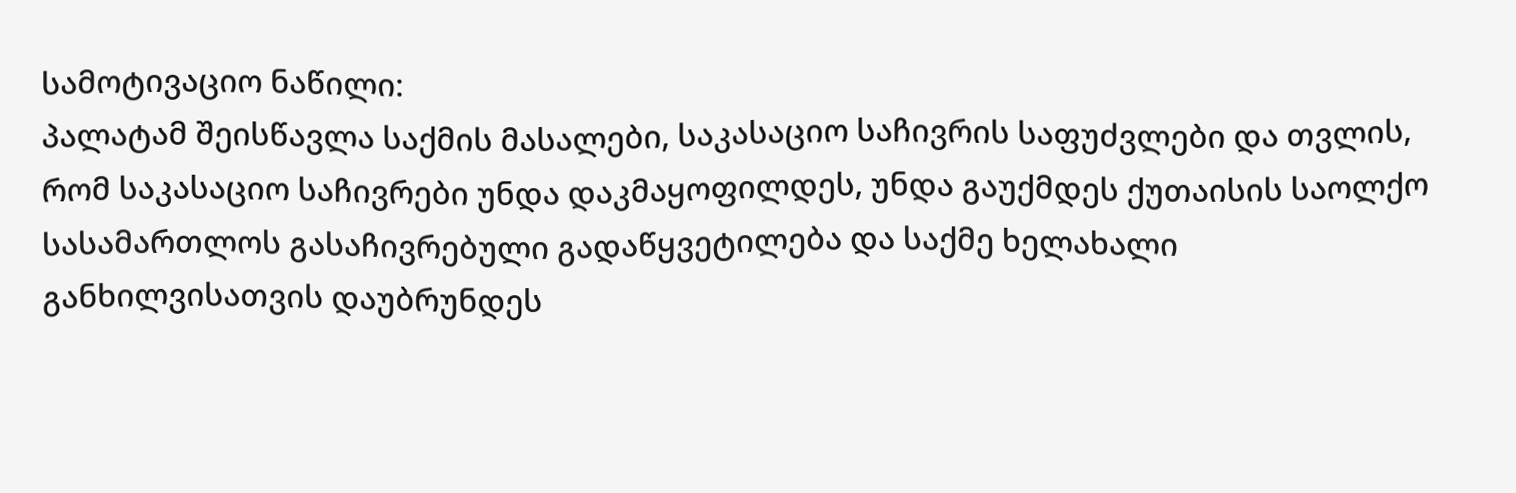სამოტივაციო ნაწილი:
პალატამ შეისწავლა საქმის მასალები, საკასაციო საჩივრის საფუძვლები და თვლის, რომ საკასაციო საჩივრები უნდა დაკმაყოფილდეს, უნდა გაუქმდეს ქუთაისის საოლქო სასამართლოს გასაჩივრებული გადაწყვეტილება და საქმე ხელახალი განხილვისათვის დაუბრუნდეს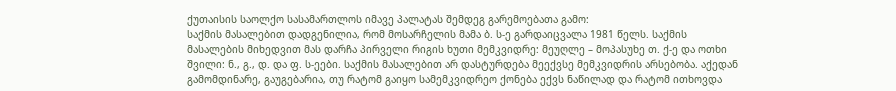ქუთაისის საოლქო სასამართლოს იმავე პალატას შემდეგ გარემოებათა გამო:
საქმის მასალებით დადგენილია, რომ მოსარჩელის მამა ბ. ს-ე გარდაიცვალა 1981 წელს. საქმის მასალების მიხედვით მას დარჩა პირველი რიგის ხუთი მემკვიდრე: მეუღლე – მოპასუხე თ. ქ-ე და ოთხი შვილი: ნ., გ., დ. და ფ. ს-ეები. საქმის მასალებით არ დასტურდება მეექვსე მემკვიდრის არსებობა. აქედან გამომდინარე, გაუგებარია, თუ რატომ გაიყო სამემკვიდრეო ქონება ექვს ნაწილად და რატომ ითხოვდა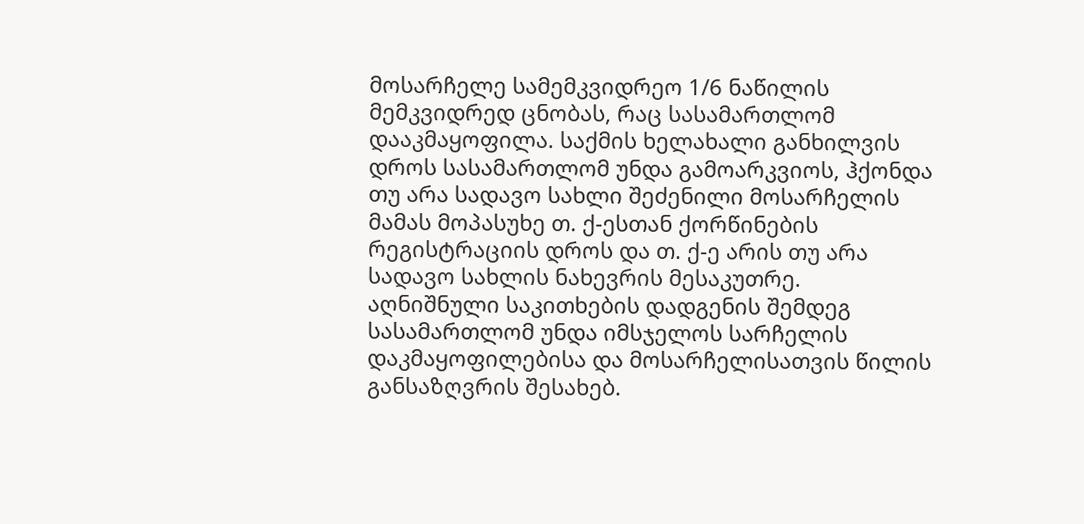მოსარჩელე სამემკვიდრეო 1/6 ნაწილის მემკვიდრედ ცნობას, რაც სასამართლომ დააკმაყოფილა. საქმის ხელახალი განხილვის დროს სასამართლომ უნდა გამოარკვიოს, ჰქონდა თუ არა სადავო სახლი შეძენილი მოსარჩელის მამას მოპასუხე თ. ქ-ესთან ქორწინების რეგისტრაციის დროს და თ. ქ-ე არის თუ არა სადავო სახლის ნახევრის მესაკუთრე.
აღნიშნული საკითხების დადგენის შემდეგ სასამართლომ უნდა იმსჯელოს სარჩელის დაკმაყოფილებისა და მოსარჩელისათვის წილის განსაზღვრის შესახებ.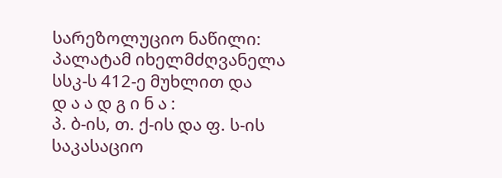სარეზოლუციო ნაწილი:
პალატამ იხელმძღვანელა სსკ-ს 412-ე მუხლით და
დ ა ა დ გ ი ნ ა :
პ. ბ-ის, თ. ქ-ის და ფ. ს-ის საკასაციო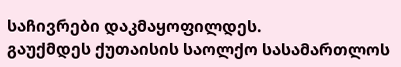საჩივრები დაკმაყოფილდეს.
გაუქმდეს ქუთაისის საოლქო სასამართლოს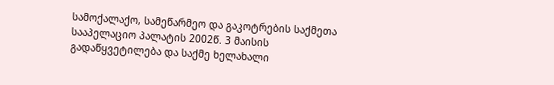სამოქალაქო, სამეწარმეო და გაკოტრების საქმეთა სააპელაციო პალატის 2002წ. 3 მაისის გადაწყვეტილება და საქმე ხელახალი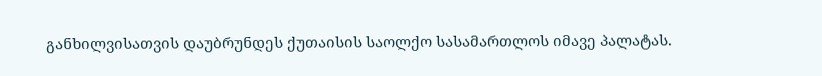განხილვისათვის დაუბრუნდეს ქუთაისის საოლქო სასამართლოს იმავე პალატას.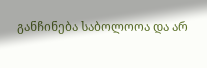განჩინება საბოლოოა და არ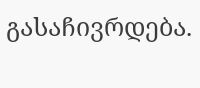გასაჩივრდება.